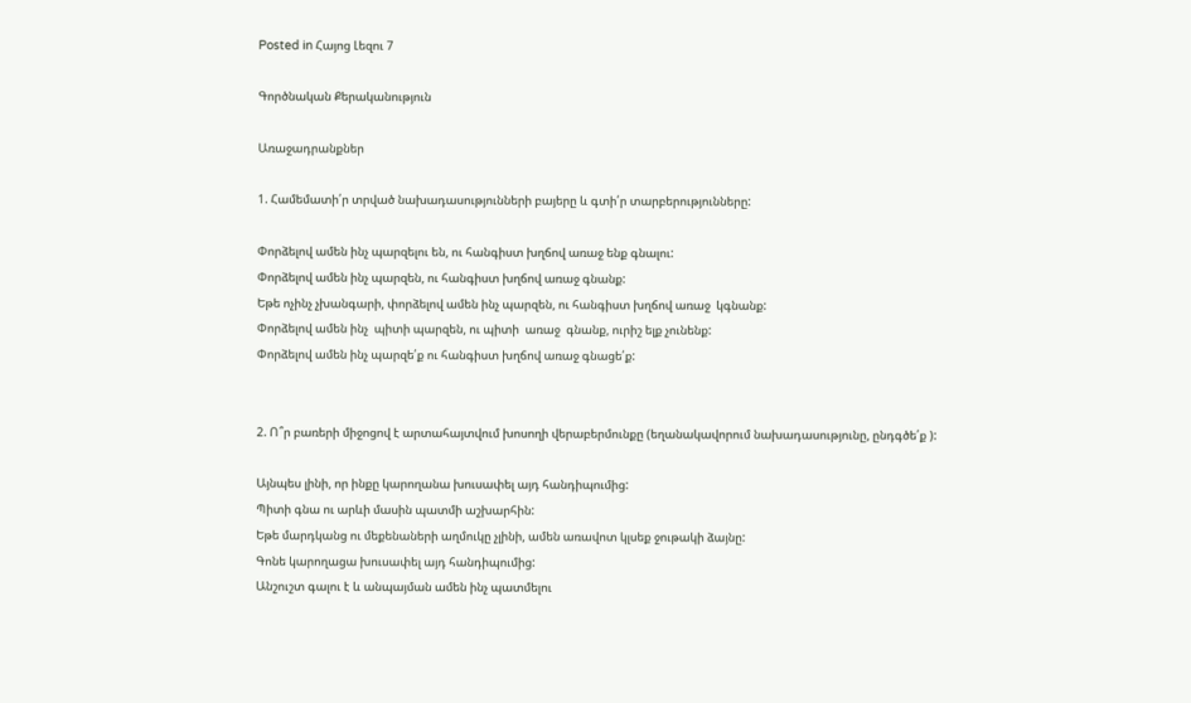Posted in Հայոց Լեզու 7

Գործնական Քերականություն

Առաջադրանքներ

1. Համեմատի՛ր տրված նախադասությունների բայերը և գտի՛ր տարբերությունները:

Փորձելով ամեն ինչ պարզելու են, ու հանգիստ խղճով առաջ ենք գնալու:
Փորձելով ամեն ինչ պարզեն, ու հանգիստ խղճով առաջ գնանք:
Եթե ոչինչ չխանգարի, փորձելով ամեն ինչ պարզեն, ու հանգիստ խղճով առաջ  կգնանք:
Փորձելով ամեն ինչ  պիտի պարզեն, ու պիտի  առաջ  գնանք, ուրիշ ելք չունենք:
Փորձելով ամեն ինչ պարզե՛ք ու հանգիստ խղճով առաջ գնացե՛ք:


2. Ո՞ր բառերի միջոցով է արտահայտվում խոսողի վերաբերմունքը (եղանակավորում նախադասությունը, ընդգծե՛ք ):

Այնպես լինի, որ ինքը կարողանա խուսափել այդ հանդիպումից:
Պիտի գնա ու արևի մասին պատմի աշխարհին:
Եթե մարդկանց ու մեքենաների աղմուկը չլինի, ամեն առավոտ կլսեք ջութակի ձայնը:
Գոնե կարողացա խուսափել այդ հանդիպումից:
Անշուշտ գալու է և անպայման ամեն ինչ պատմելու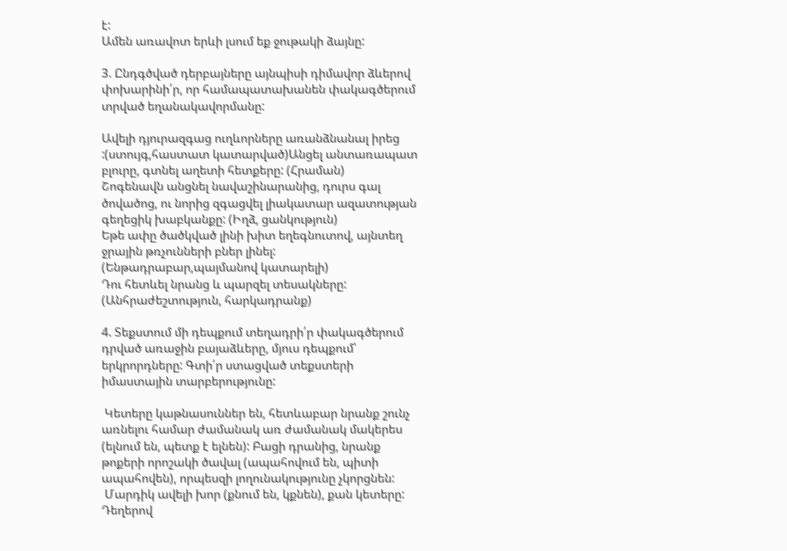է:
Ամեն առավոտ երևի լսում եք ջութակի ձայնը:

3. Ընդգծված դերբայները այնպիսի դիմավոր ձևերով փոխարինի՛ր, որ համապատախանեն փակագծերում տրված եղանակավորմանը:

Ավելի դյուրազգաց ուղևորները առանձնանալ իրեց :(ստույգ,հաստատ կատարված)Անցել անտառապատ բլուրը, գտնել աղետի հետքերը: (Հրաման)
Շոգենավն անցնել նավաշինարանից, դուրս գալ ծովածոց, ու նորից զգացվել լիակատար ազատության գեղեցիկ խաբկանքը: (Իղձ, ցանկություն)
Եթե ափը ծածկված լինի խիտ եղեգնուտով, այնտեղ ջրային թռչունների բներ լինել: (Ենթադրաբար,պայմանով կատարելի)
Դու հետևել նրանց և պարզել տեսակները: (Անհրաժեշտություն, հարկադրանք)

4. Տեքստում մի դեպքում տեղադրի՛ր փակագծերում դրված առաջին բայաձևերը, մյուս դեպքում՝ երկրորդները: Գտի՛ր ստացված տեքստերի իմաստային տարբերությունը:

 Կետերը կաթնասուններ են, հետևաբար նրանք շունչ առնելու համար ժամանակ առ ժամանակ մակերես (ելնում են, պետք է ելնեն): Բացի դրանից, նրանք թոքերի որոշակի ծավալ (ապահովում են, պիտի ապահովեն), որպեսզի լողունակությունը չկորցնեն:
 Մարդիկ ավելի խոր (քնում են, կքնեն), քան կետերը: Դեղերով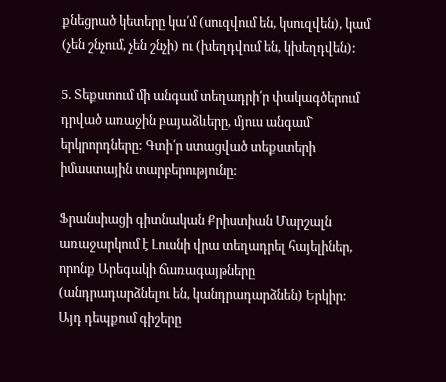քնեցրած կետերը կա՛մ (սուզվում են, կսուզվեն), կամ (չեն շնչում, չեն շնչի) ու (խեղդվում են, կխեղդվեն):

5. Տեքստում մի անգամ տեղադրի՛ր փակագծերում դրված առաջին բայաձևերը, մյուս անգամ` երկրորդները: Գտի՛ր ստացված տեքստերի իմաստային տարբերությունը:

Ֆրանսիացի գիտնական Քրիստիան Մարշալն առաջարկում է Լուսնի վրա տեղադրել հայելիներ, որոնք Արեգակի ճառագայթները (անդրադարձնելու են, կանդրադարձնեն) Երկիր: Այդ դեպքում գիշերը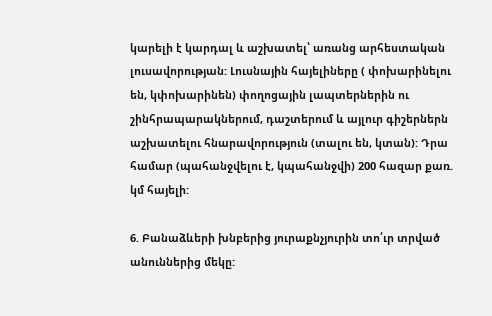կարելի է կարդալ և աշխատել՝ առանց արհեստական լուսավորության: Լուսնային հայելիները ( փոխարինելու են, կփոխարինեն) փողոցային լապտերներին ու շինհրապարակներում, դաշտերում և այլուր գիշերներն աշխատելու հնարավորություն (տալու են, կտան): Դրա համար (պահանջվելու է, կպահանջվի) 200 հազար քառ. կմ հայելի:

6. Բանաձևերի խնբերից յուրաքնչյուրին տո՛ւր տրված անուններից մեկը: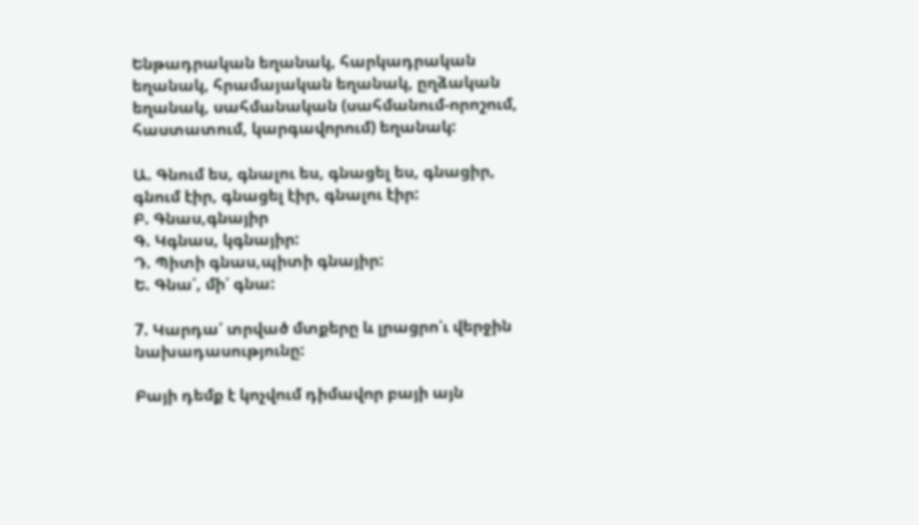Ենթադրական եղանակ, հարկադրական եղանակ, հրամայական եղանակ, ըղձական եղանակ, սահմանական (սահմանում-որոշում, հաստատում, կարգավորում) եղանակ:

Ա. Գնում ես, գնալու ես, գնացել ես, գնացիր, գնում էիր, գնացել էիր, գնալու էիր:
Բ. Գնաս,գնայիր
Գ. Կգնաս, կգնայիր:
Դ. Պիտի գնաս,պիտի գնայիր:
Ե. Գնա՛, մի՛ գնա:

7. Կարդա՛ տրված մտքերը և լրացրո՛ւ վերջին նախադասությունը:

Բայի դեմք է կոչվում դիմավոր բայի այն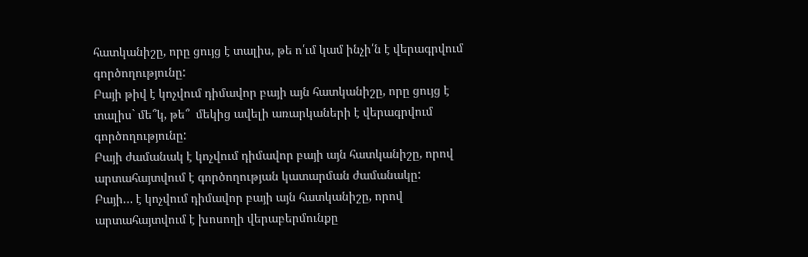հատկանիշը, որը ցույց է տալիս, թե ո՛ւմ կամ ինչի՛ն է վերագրվում գործողությունը:
Բայի թիվ է կոչվում դիմավոր բայի այն հատկանիշը, որը ցույց է տալիս` մե՞կ, թե՞  մեկից ավելի առարկաների է վերագրվում գործողությունը:
Բայի ժամանակ է կոչվում դիմավոր բայի այն հատկանիշը, որով արտահայտվում է գործողության կատարման ժամանակը:
Բայի… է կոչվում դիմավոր բայի այն հատկանիշը, որով արտահայտվում է խոսողի վերաբերմունքը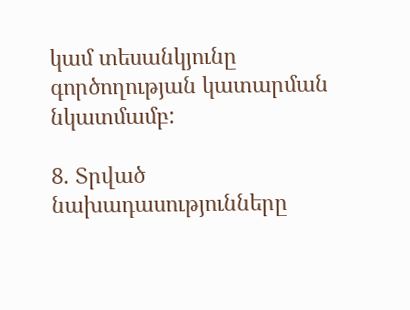կամ տեսանկյունը գործողության կատարման նկատմամբ:

8. Տրված նախադասությունները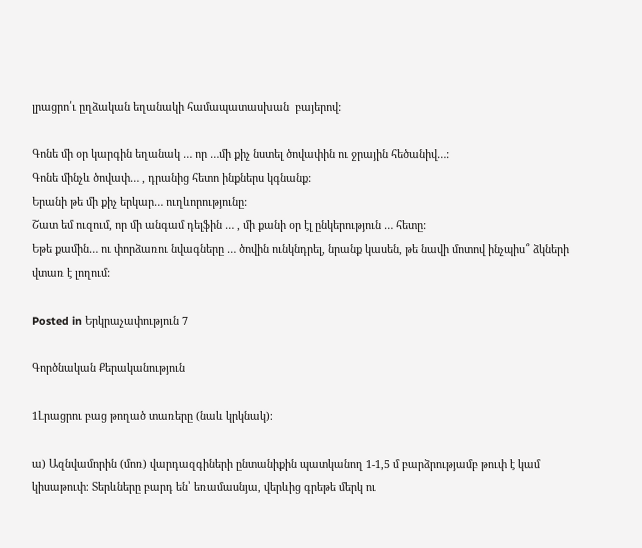լրացրո՛ւ ըղձական եղանակի համապատասխան  բայերով:

Գոնե մի օր կարգին եղանակ … որ …մի քիչ նստել ծովափին ու ջրային հեծանիվ…:
Գոնե մինչև ծովափ… , դրանից հետո ինքներս կգնանք:
Երանի թե մի քիչ երկար… ուղևորությունը:
Շատ եմ ուզում, որ մի անգամ դելֆին … , մի քանի օր էլ ընկերություն … հետը:
Եթե քամին… ու փորձառու նվագները … ծովին ունկնդրել, նրանք կասեն, թե նավի մոտով ինչպիս՞ ձկների վտառ է լողում:

Posted in Երկրաչափություն 7

Գործնական Քերականություն

1Լրացրու բաց թողած տառերը (նաև կրկնակ)։

ա) Ազնվամորին (մոռ) վարդազգիների ընտանիքին պատկանող 1-1,5 մ բարձրությամբ թուփ է կամ կիսաթուփ։ Տերևները բարդ են՝ եռամասնյա, վերևից գրեթե մերկ ու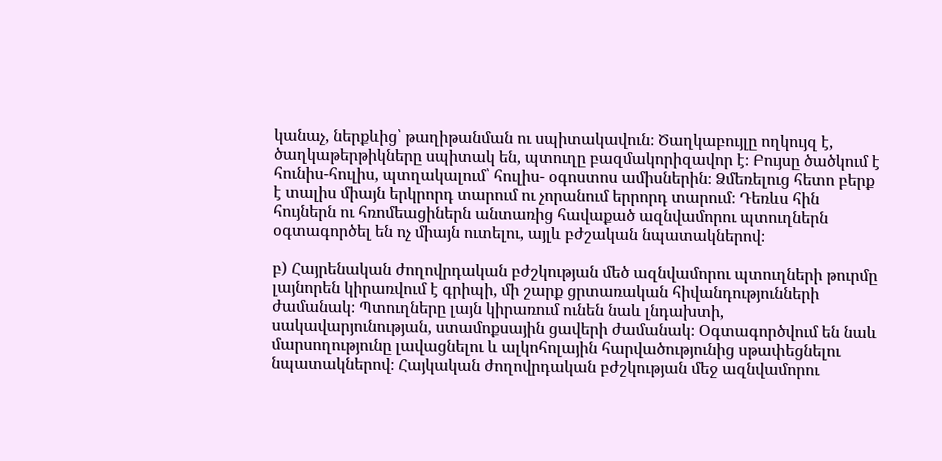կանաչ, ներքևից՝ թաղիթանման ու սպիտակավուն։ Ծաղկաբույլը ողկույզ է, ծաղկաթերթիկները սպիտակ են, պտուղը բազմակորիզավոր է։ Բույսը ծածկում է հունիս-հուլիս, պտղակալում՝ հուլիս- օգոստոս ամիսներին։ Ձմեռելուց հետո բերք է տալիս միայն երկրորդ տարում ու չորանում երրորդ տարում։ Դեռևս հին հույներն ու հռոմեացիներն անտառից հավաքած ազնվամորու պտուղներն օգտագործել են ոչ միայն ուտելու, այլև բժշական նպատակներով։

բ) Հայրենական ժողովրդական բժշկության մեծ ազնվամորու պտուղների թուրմը լայնորեն կիրառվում է գրիպի, մի շարք ցրտառական հիվանդությունների ժամանակ։ Պտուղները լայն կիրառում ունեն նաև լնդախտի, սակավարյունության, ստամոքսային ցավերի ժամանակ։ Օգտագործվում են նաև մարսողությունը լավացնելու և ալկոհոլային հարվածությունից սթափեցնելու նպատակներով։ Հայկական ժողովրդական բժշկության մեջ ազնվամորու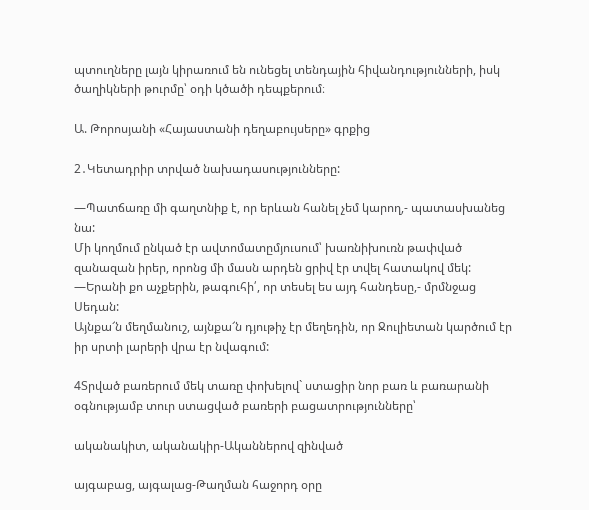պտուղները լայն կիրառում են ունեցել տենդային հիվանդությունների, իսկ ծաղիկների թուրմը՝ օդի կծածի դեպքերում։

Ա. Թորոսյանի «Հայաստանի դեղաբույսերը» գրքից

2․Կետադրիր տրված նախադասությունները:

—Պատճառը մի գաղտնիք է, որ երևան հանել չեմ կարող,- պատասխանեց նա:
Մի կողմում ընկած էր ավտոմատըմյուսում՝ խառնիխուռն թափված զանազան իրեր, որոնց մի մասն արդեն ցրիվ էր տվել հատակով մեկ:
—Երանի քո աչքերին, թագուհի՛, որ տեսել ես այդ հանդեսը,- մրմնջաց Սեդան:
Այնքա՜ն մեղմանուշ, այնքա՜ն դյութիչ էր մեղեդին, որ Ջուլիետան կարծում էր իր սրտի լարերի վրա էր նվագում:

4Տրված բառերում մեկ տառը փոխելով` ստացիր նոր բառ և բառարանի օգնությամբ տուր ստացված բառերի բացատրությունները՝

ականակիտ, ականակիր-Ականներով զինված

այգաբաց, այգալաց-Թաղման հաջորդ օրը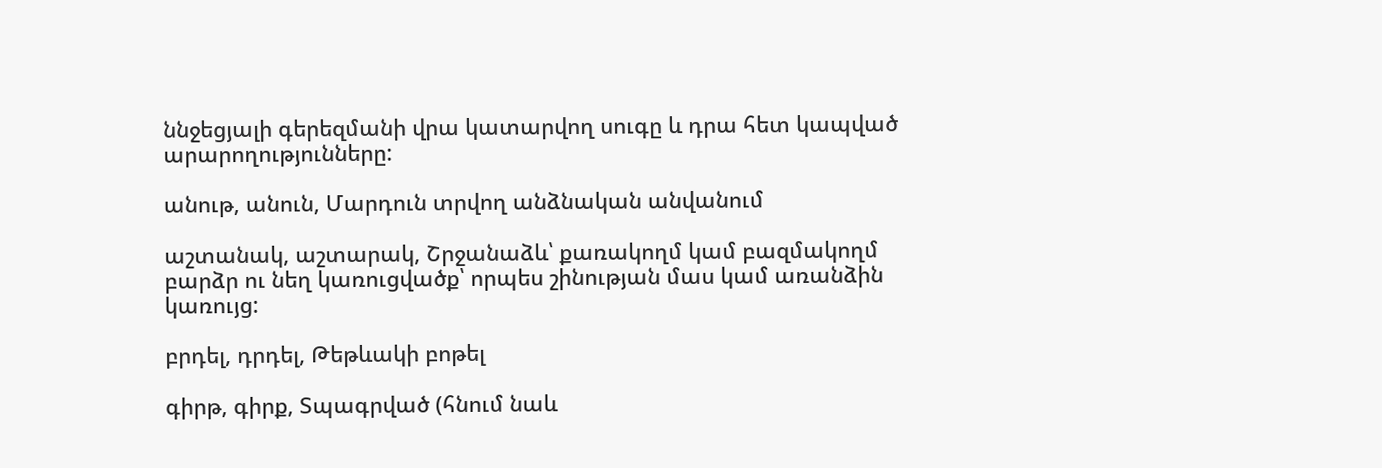ննջեցյալի գերեզմանի վրա կատարվող սուգը և դրա հետ կապված արարողությունները:

անութ, անուն, Մարդուն տրվող անձնական անվանում

աշտանակ, աշտարակ, Շրջանաձև՝ քառակողմ կամ բազմակողմ բարձր ու նեղ կառուցվածք՝ որպես շինության մաս կամ առանձին կառույց:

բրդել, դրդել, Թեթևակի բոթել

գիրթ, գիրք, Տպագրված (հնում նաև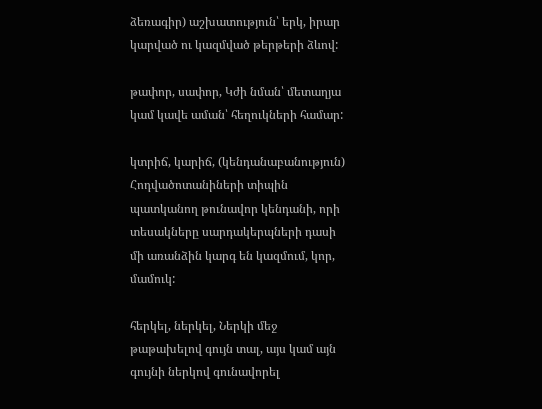ձեռագիր) աշխատություն՝ երկ, իրար կարված ու կազմված թերթերի ձևով:

թափոր, սափոր, Կժի նման՝ մետաղյա կամ կավե աման՝ հեղուկների համար:

կտրիճ, կարիճ, (կենդանաբանություն) Հոդվածոտանիների տիպին պատկանող թունավոր կենդանի, որի տեսակները սարդակերպների դասի մի առանձին կարգ են կազմում, կոր, մամուկ:

հերկել, ներկել, Ներկի մեջ թաթախելով գույն տալ, այս կամ այն գույնի ներկով գունավորել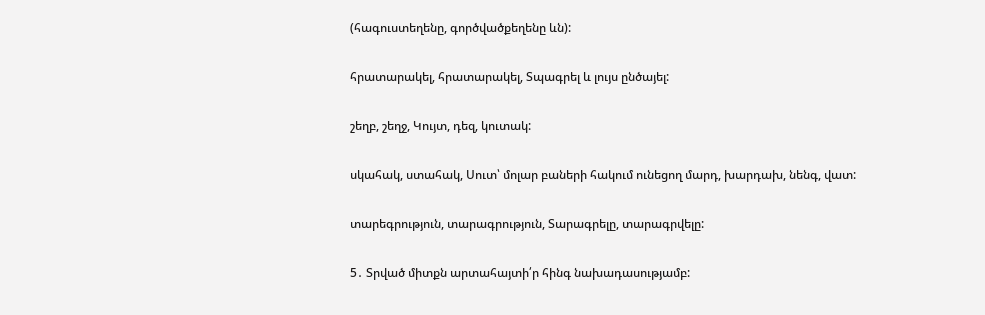(հագուստեղենը, գործվածքեղենը ևն):

հրատարակել, հրատարակել, Տպագրել և լույս ընծայել:

շեղբ, շեղջ, Կույտ, դեզ, կուտակ:

սկահակ, ստահակ, Սուտ՝ մոլար բաների հակում ունեցող մարդ, խարդախ, նենգ, վատ:

տարեգրություն, տարագրություն, Տարագրելը, տարագրվելը:

5․ Տրված միտքն արտահայտի՛ր հինգ նախադասությամբ: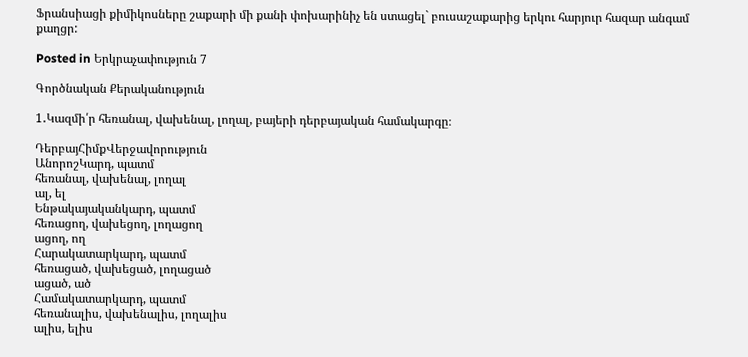Ֆրանսիացի քիմիկոսները շաքարի մի քանի փոխարինիչ են ստացել` բուսաշաքարից երկու հարյուր հազար անգամ քաղցր:

Posted in Երկրաչափություն 7

Գործնական Քերականություն

1․Կազմի՛ր հեռանալ, վախենալ, լողալ, բայերի դերբայական համակարգը։

ԴերբայՀիմքՎերջավորություն
ԱնորոշԿարդ, պատմ
հեռանալ, վախենալ, լողալ
ալ, ել
Ենթակայականկարդ, պատմ
հեռացող, վախեցող, լողացող
ացող, ող
Հարակատարկարդ, պատմ
հեռացած, վախեցած, լողացած
ացած, ած
Համակատարկարդ, պատմ
հեռանալիս, վախենալիս, լողալիս
ալիս, ելիս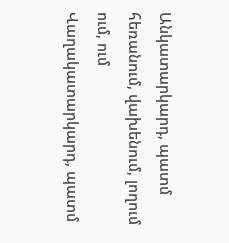Անկատարկարդ, պատմ
հեռանում, վախենում, լողում
ում, ում
Վաղակատարկարդ, պատմ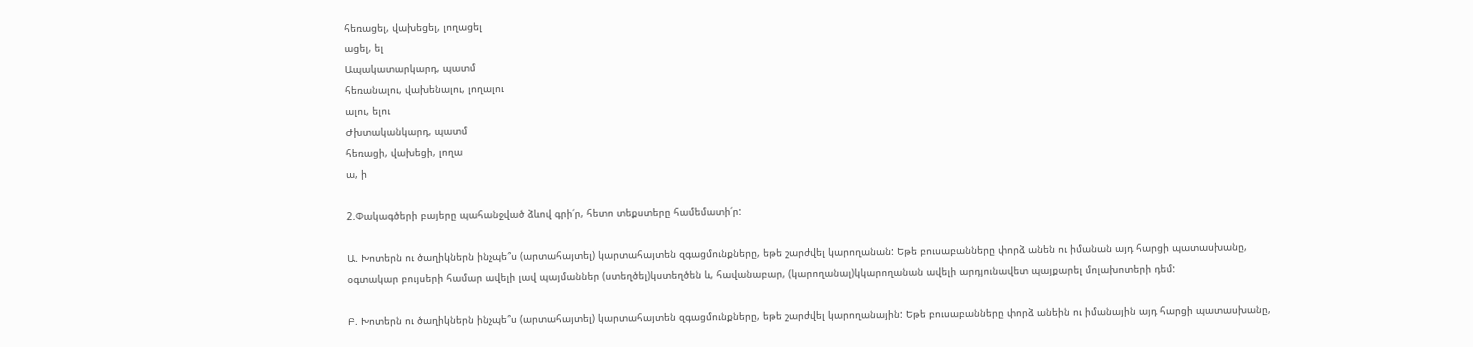հեռացել, վախեցել, լողացել
ացել, ել
Ապակատարկարդ, պատմ
հեռանալու, վախենալու, լողալու
ալու, ելու
Ժխտականկարդ, պատմ
հեռացի, վախեցի, լողա
ա, ի

2.Փակագծերի բայերը պահանջված ձևով գրի՛ր, հետո տեքստերը համեմատի՛ր:

Ա. Խոտերն ու ծաղիկներն ինչպե՞ս (արտահայտել) կարտահայտեն զգացմունքները, եթե շարժվել կարողանան: Եթե բուսաբանները փորձ անեն ու իմանան այդ հարցի պատասխանը, օգտակար բույսերի համար ավելի լավ պայմաններ (ստեղծել)կստեղծեն և, հավանաբար, (կարողանալ)կկարողանան ավելի արդյունավետ պայքարել մոլախոտերի դեմ:

Բ. Խոտերն ու ծաղիկներն ինչպե՞ս (արտահայտել) կարտահայտեն զգացմունքները, եթե շարժվել կարողանային: Եթե բուսաբանները փորձ անեին ու իմանային այդ հարցի պատասխանը,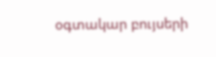օգտակար բույսերի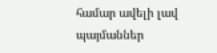համար ավելի լավ պայմաններ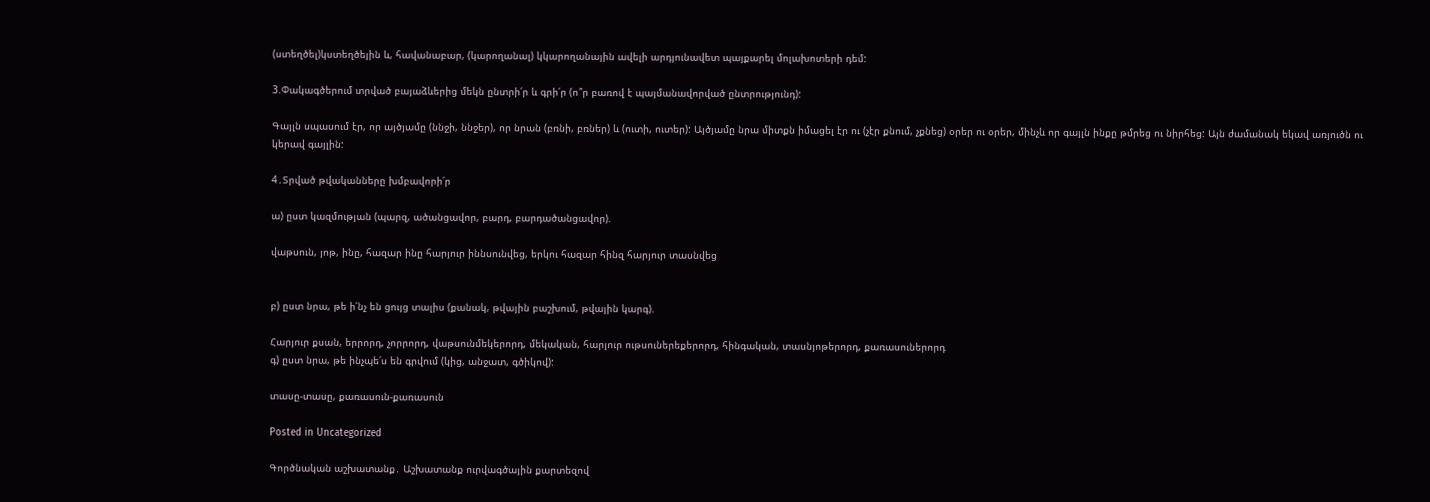(ստեղծել)կստեղծեյին և, հավանաբար, (կարողանալ) կկարողանային ավելի արդյունավետ պայքարել մոլախոտերի դեմ:

3.Փակագծերում տրված բայաձևերից մեկն ընտրի՛ր և գրի՛ր (ո՞ր բառով է պայմանավորված ընտրությունդ):

Գայլն սպասում էր, որ այծյամը (ննջի, ննջեր), որ նրան (բռնի, բռներ) և (ուտի, ուտեր): Այծյամը նրա միտքն իմացել էր ու (չէր քնում, չքնեց) օրեր ու օրեր, մինչև որ գայլն ինքը թմրեց ու նիրհեց: Այն ժամանակ եկավ առյուծն ու կերավ գայլին:

4․Տրված թվականները խմբավորի՛ր

ա) ըստ կազմության (պարզ, ածանցավոր, բարդ, բարդածանցավոր).

վաթսուն, յոթ, ինը, հազար ինը հարյուր իննսունվեց, երկու հազար հինզ հարյուր տասնվեց


բ) ըստ նրա, թե ի՛նչ են ցույց տալիս (քանակ, թվային բաշխում, թվային կարգ).

Հարյուր քսան, երրորդ, չորրորդ, վաթսունմեկերորդ, մեկական, հարյուր ութսուներեքերորդ, հինգական, տասնյոթերորդ, քառասուներորդ
գ) ըստ նրա, թե ինչպե՛ս են գրվում (կից, անջատ, գծիկով):

տասը-տասը, քառասուն-քառասուն

Posted in Uncategorized

Գործնական աշխատանք․ Աշխատանք ուրվագծային քարտեզով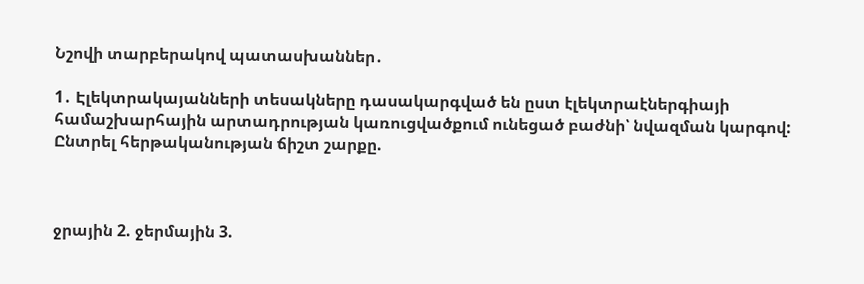Նշովի տարբերակով պատասխաններ․

1․ Էլեկտրակայանների տեսակները դասակարգված են ըստ էլեկտրաէներգիայի համաշխարհային արտադրության կառուցվածքում ունեցած բաժնի՝ նվազման կարգով: Ընտրել հերթականության ճիշտ շարքը.



ջրային 2. ջերմային 3.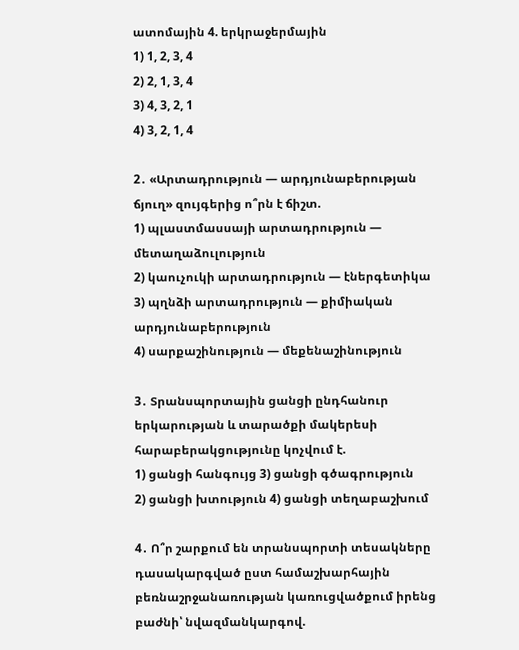ատոմային 4. երկրաջերմային
1) 1, 2, 3, 4
2) 2, 1, 3, 4
3) 4, 3, 2, 1
4) 3, 2, 1, 4

2․ «Արտադրություն — արդյունաբերության ճյուղ» զույգերից ո՞րն է ճիշտ.
1) պլաստմասսայի արտադրություն — մետաղաձուլություն
2) կաուչուկի արտադրություն — էներգետիկա
3) պղնձի արտադրություն — քիմիական արդյունաբերություն
4) սարքաշինություն — մեքենաշինություն

3․ Տրանսպորտային ցանցի ընդհանուր երկարության և տարածքի մակերեսի
հարաբերակցությունը կոչվում է.
1) ցանցի հանգույց 3) ցանցի գծագրություն
2) ցանցի խտություն 4) ցանցի տեղաբաշխում

4․ Ո՞ր շարքում են տրանսպորտի տեսակները դասակարգված ըստ համաշխարհային բեռնաշրջանառության կառուցվածքում իրենց բաժնի՝ նվազմանկարգով.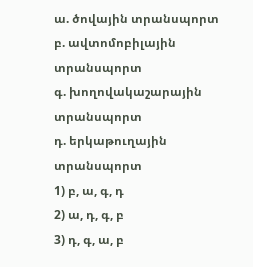ա. ծովային տրանսպորտ
բ. ավտոմոբիլային տրանսպորտ
գ. խողովակաշարային տրանսպորտ
դ. երկաթուղային տրանսպորտ
1) բ, ա, գ, դ
2) ա, դ, գ, բ
3) դ, գ, ա, բ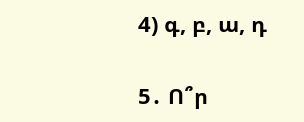4) գ, բ, ա, դ

5․ Ո՞ր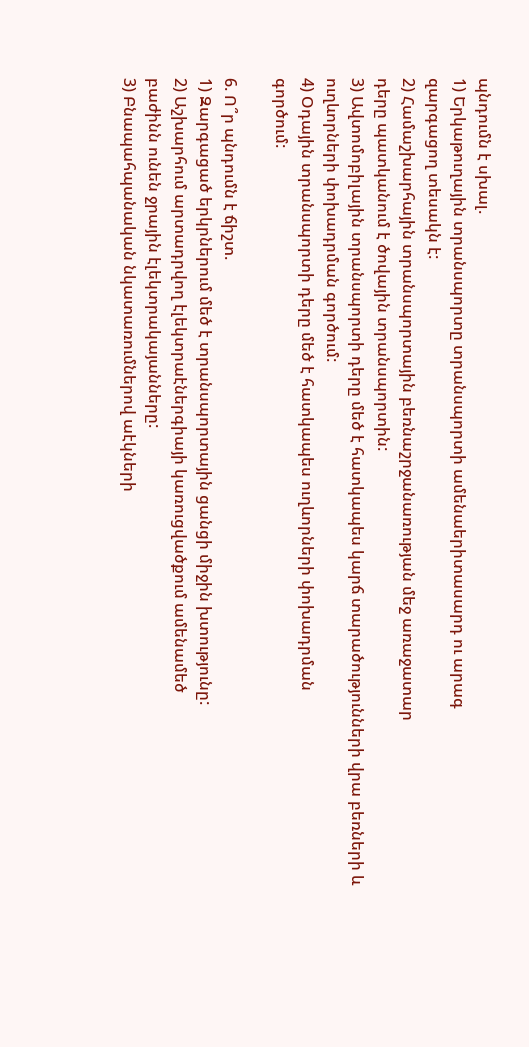պնդումն է սխալ.
1) Երկաթուղային տրանսպորտը տրանսպորտի ամենաերիտասարդ ու արագ
զարգացող տեսակն է:
2) Համաշխարհային տրանսպորտային բեռնաշրջանառության մեջ առաջատար
դերը պատկանում է ծովային տրանսպորտին:
3) Ավտոմոբիլային տրանսպորտի դերը մեծ է հատկապես կարճ տարածությունների վրա բեռների և ուղևորների փոխադրման գործում:
4) Օդային տրանսպորտի դերը մեծ է հատկապես ուղևորների փոխադրման
գործում:

6. Ո՞ր պնդումն է ճիշտ.
1) Զարգացած երկրներում մեծ է տրանսպորտային ցանցի միջին խտությունը:
2) Աշխարհում արտադրվող էլեկտրաէներգիայի կառուցվածքում ամենամեծ
բաժինն ունեն ջրային էլեկտրակայանները:
3) Բնապահպանական նկատառումներով աէկների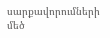սարքավորումների մեծ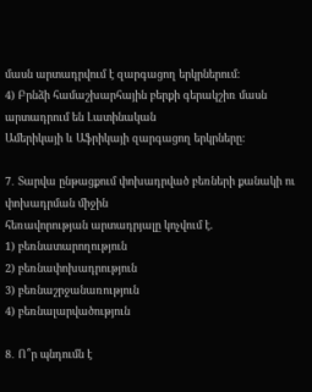մասն արտադրվում է զարգացող երկրներում:
4) Բրնձի համաշխարհային բերքի գերակշիռ մասն արտադրում են Լատինական
Ամերիկայի և Աֆրիկայի զարգացող երկրները:

7․ Տարվա ընթացքում փոխադրված բեռների քանակի ու փոխադրման միջին
հեռավորության արտադրյալը կոչվում է.
1) բեռնատարողություն
2) բեռնափոխադրություն
3) բեռնաշրջանառություն
4) բեռնալարվածություն

8․ Ո՞ր պնդումն է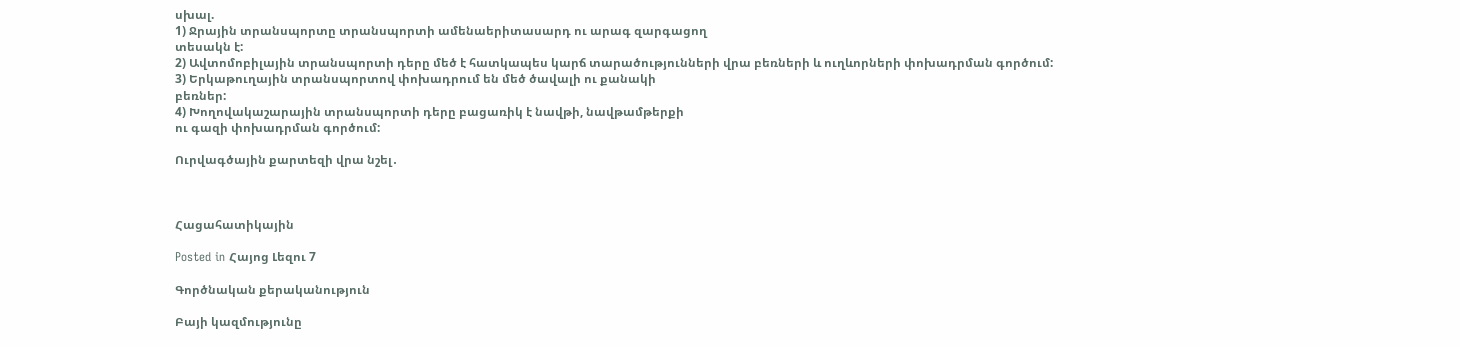սխալ.
1) Ջրային տրանսպորտը տրանսպորտի ամենաերիտասարդ ու արագ զարգացող
տեսակն է:
2) Ավտոմոբիլային տրանսպորտի դերը մեծ է հատկապես կարճ տարածությունների վրա բեռների և ուղևորների փոխադրման գործում:
3) Երկաթուղային տրանսպորտով փոխադրում են մեծ ծավալի ու քանակի
բեռներ:
4) Խողովակաշարային տրանսպորտի դերը բացառիկ է նավթի, նավթամթերքի
ու գազի փոխադրման գործում:

Ուրվագծային քարտեզի վրա նշել․



Հացահատիկային

Posted in Հայոց Լեզու 7

Գործնական քերականություն

Բայի կազմությունը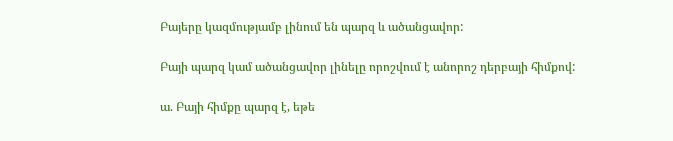Բայերը կազմությամբ լինում են պարզ և ածանցավոր:

Բայի պարզ կամ ածանցավոր լինելը որոշվում է անորոշ դերբայի հիմքով:

ա. Բայի հիմքը պարզ է, եթե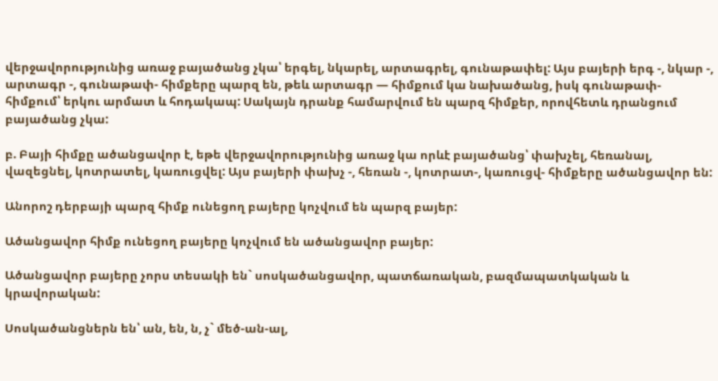վերջավորությունից առաջ բայածանց չկա՝ երգել, նկարել, արտագրել, գունաթափել: Այս բայերի երգ -, նկար -, արտագր -, գունաթափ- հիմքերը պարզ են, թեև արտագր — հիմքում կա նախածանց, իսկ գունաթափ- հիմքում՝ երկու արմատ և հոդակապ: Սակայն դրանք համարվում են պարզ հիմքեր, որովհետև դրանցում բայածանց չկա:

բ. Բայի հիմքը ածանցավոր է, եթե վերջավորությունից առաջ կա որևէ բայածանց՝ փախչել, հեռանալ, վազեցնել, կոտրատել, կառուցվել: Այս բայերի փախչ -, հեռան -, կոտրատ-, կառուցվ- հիմքերը ածանցավոր են:

Անորոշ դերբայի պարզ հիմք ունեցող բայերը կոչվում են պարզ բայեր:

Ածանցավոր հիմք ունեցող բայերը կոչվում են ածանցավոր բայեր:

Ածանցավոր բայերը չորս տեսակի են` սոսկածանցավոր, պատճառական, բազմապատկական և կրավորական:

Սոսկածանցներն են՝ ան, են, ն, չ` մեծ-ան-ալ,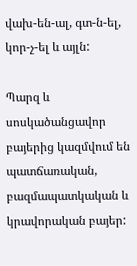վախ-են-ալ, գտ-ն-ել, կոր-չ-ել և այլն:

Պարզ և սոսկածանցավոր բայերից կազմվում են պատճառական, բազմապատկական և կրավորական բայեր: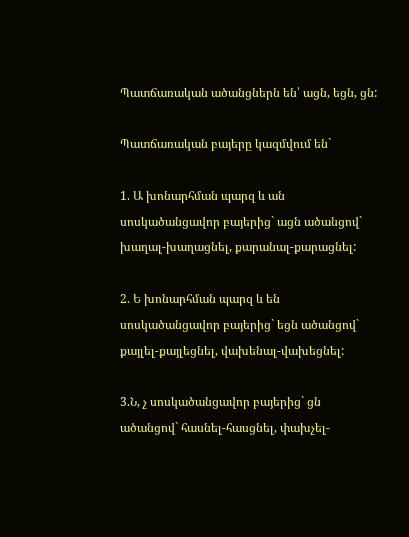Պատճառական ածանցներն են՝ ացն, եցն, ցն:

Պատճառական բայերը կազմվում են`

1. Ա խոնարհման պարզ և ան սոսկածանցավոր բայերից` ացն ածանցով` խաղալ-խաղացնել, քարանալ-քարացնել:

2. Ե խոնարհման պարզ և են սոսկածանցավոր բայերից` եցն ածանցով` քայլել-քայլեցնել, վախենալ-վախեցնել:

3.Ն, չ սոսկածանցավոր բայերից` ցն ածանցով` հասնել-հասցնել, փախչել-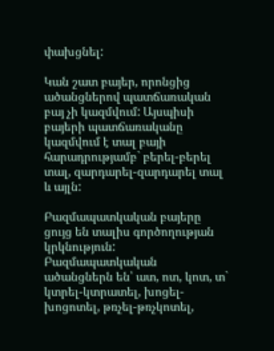փախցնել:

Կան շատ բայեր, որոնցից ածանցներով պատճառական բայ չի կազմվում: Այսպիսի բայերի պատճառականը կազմվում է տալ բայի հարադրությամբ` բերել-բերել տալ, զարդարել-զարդարել տալ և այլն:

Բազմապատկական բայերը ցույց են տալիս գործողության կրկնություն:
Բազմապատկական ածանցներն են՝ ատ, ոտ, կոտ, տ` կտրել-կտրատել, խոցել-խոցոտել, թռչել-թռչկոտել,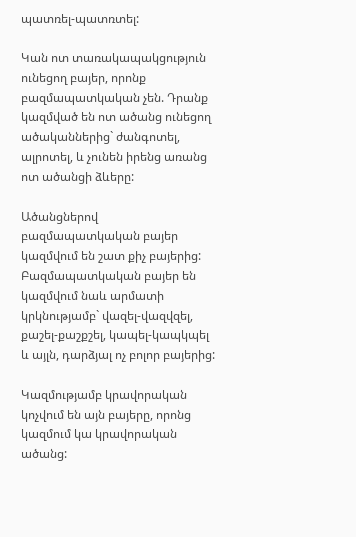պատռել-պատռտել:

Կան ոտ տառակապակցություն ունեցող բայեր, որոնք բազմապատկական չեն. Դրանք կազմված են ոտ ածանց ունեցող ածականներից` ժանգոտել, ալրոտել, և չունեն իրենց առանց ոտ ածանցի ձևերը:

Ածանցներով բազմապատկական բայեր կազմվում են շատ քիչ բայերից: Բազմապատկական բայեր են կազմվում նաև արմատի կրկնությամբ` վազել-վազվզել, քաշել-քաշքշել, կապել-կապկպել և այլն, դարձյալ ոչ բոլոր բայերից:

Կազմությամբ կրավորական կոչվում են այն բայերը, որոնց կազմում կա կրավորական ածանց: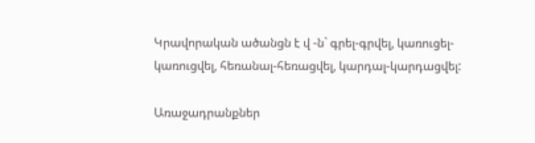Կրավորական ածանցն է վ -ն` գրել-գրվել, կառուցել-կառուցվել, հեռանալ-հեռացվել, կարդալ-կարդացվել:

Առաջադրանքներ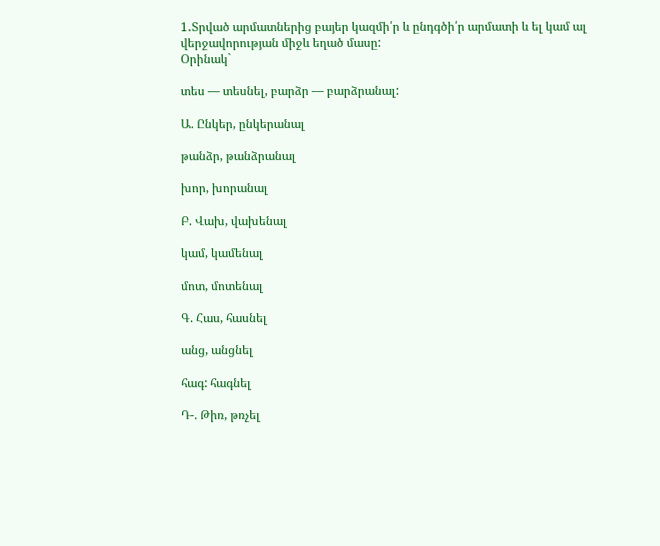1․Տրված արմատներից բայեր կազմի՛ր և ընդգծի՛ր արմատի և ել կամ ալ վերջավորության միջև եղած մասը:
Օրինակ`

տես — տեսնել, բարձր — բարձրանալ:

Ա. Ընկեր, ընկերանալ

թանձր, թանձրանալ

խոր, խորանալ

Բ. Վախ, վախենալ

կամ, կամենալ

մոտ, մոտենալ

Գ. Հաս, հասնել

անց, անցնել

հագ: հագնել

Դ-. Թիռ, թռչել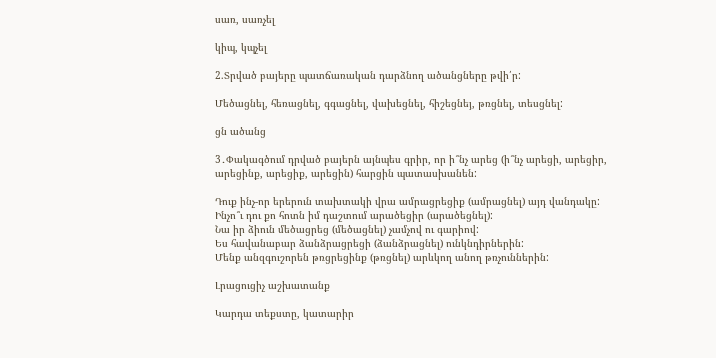սառ, սառչել

կիպ, կպչել

2.Տրված բայերը պատճառական դարձնող ածանցները թվի՛ր:

Մեծացնել, հեռացնել, գգացնել, վախեցնել, հիշեցնեյ, թռցնել, տեսցնել:

ցն ածանց

3․Փակագծում դրված բայերն այնպես գրիր, որ ի՞նչ արեց (ի՞նչ արեցի, արեցիր, արեցինք, արեցիք, արեցին) հարցին պատասխանեն:

Դուք ինչ-որ երերուն տախտակի վրա ամրացրեցիք (ամրացնել) այդ վանդակը:
Ինչո՞ւ դու քո հոտն իմ դաշտում արածեցիր (արածեցնել):
Նա իր ձիուն մեծացրեց (մեծացնել) չամչով ու գարիով:
Ես հավանաբար ձանձրացրեցի (ձանձրացնել) ունկնդիրներին:
Մենք անզգուշորեն թռցրեցինք (թռցնել) արևկող անող թռչուններին:

Լրացուցիչ աշխատանք

Կարդա տեքստը, կատարիր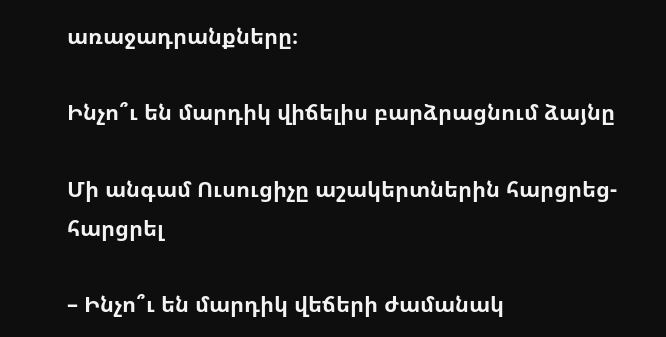առաջադրանքները։

Ինչո՞ւ են մարդիկ վիճելիս բարձրացնում ձայնը

Մի անգամ Ուսուցիչը աշակերտներին հարցրեց-հարցրել

– Ինչո՞ւ են մարդիկ վեճերի ժամանակ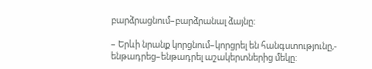բարձրացնում–բարձրանալ ձայնը:

– Երևի նրանք կորցնում–կորցրել են հանգստությունը,- ենթադրեց–ենթադրել աշակերտներից մեկը: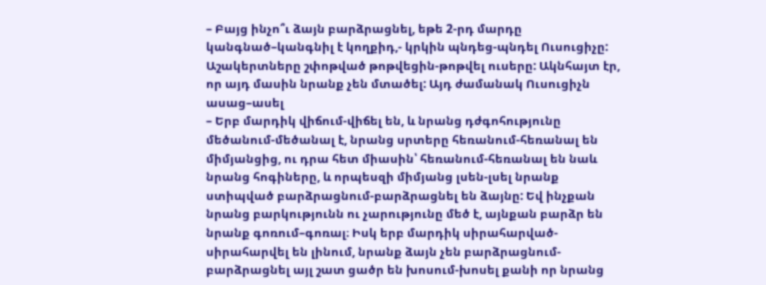– Բայց ինչո՞ւ ձայն բարձրացնել, եթե 2-րդ մարդը կանգնած–կանգնիլ է կողքիդ,- կրկին պնդեց-պնդել Ուսուցիչը:
Աշակերտները շփոթված թոթվեցին-թոթվել ուսերը: Ակնհայտ էր, որ այդ մասին նրանք չեն մտածել: Այդ ժամանակ Ուսուցիչն ասաց–ասել
– Երբ մարդիկ վիճում-վիճել են, և նրանց դժգոհությունը մեծանում-մեծանալ է, նրանց սրտերը հեռանում-հեռանալ են միմյանցից, ու դրա հետ միասին՝ հեռանում-հեռանալ են նաև նրանց հոգիները, և որպեսզի միմյանց լսեն-լսել նրանք ստիպված բարձրացնում-բարձրացնել են ձայնը: Եվ ինչքան նրանց բարկությունն ու չարությունը մեծ է, այնքան բարձր են նրանք գոռում–գոռալ։ Իսկ երբ մարդիկ սիրահարված-սիրահարվել են լինում, նրանք ձայն չեն բարձրացնում-բարձրացնել այլ շատ ցածր են խոսում-խոսել քանի որ նրանց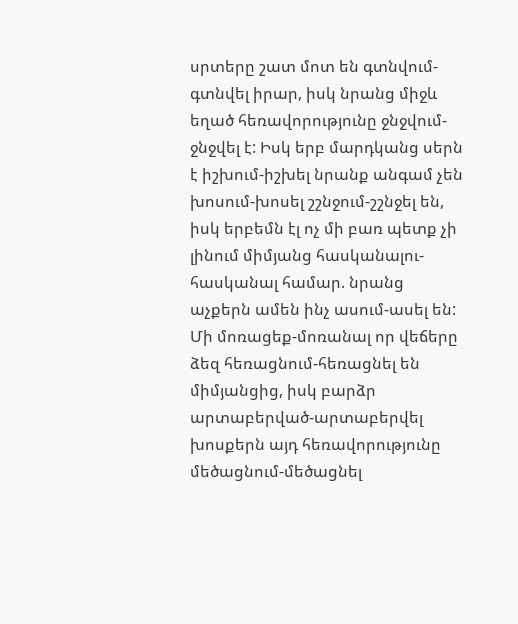սրտերը շատ մոտ են գտնվում-գտնվել իրար, իսկ նրանց միջև եղած հեռավորությունը ջնջվում-ջնջվել է: Իսկ երբ մարդկանց սերն է իշխում-իշխել նրանք անգամ չեն խոսում-խոսել շշնջում-շշնջել են, իսկ երբեմն էլ ոչ մի բառ պետք չի լինում միմյանց հասկանալու-հասկանալ համար. նրանց աչքերն ամեն ինչ ասում-ասել են: Մի մոռացեք-մոռանալ որ վեճերը ձեզ հեռացնում-հեռացնել են միմյանցից, իսկ բարձր արտաբերված-արտաբերվել խոսքերն այդ հեռավորությունը մեծացնում-մեծացնել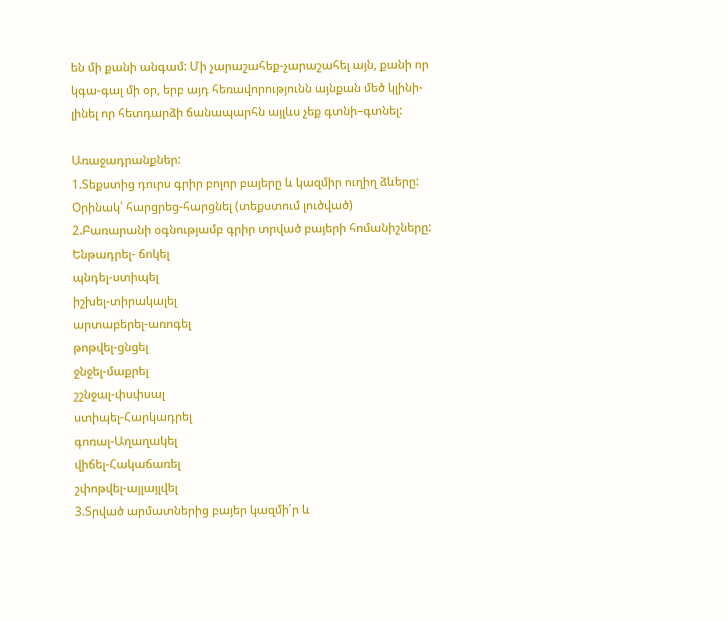են մի քանի անգամ: Մի չարաշահեք-չարաշահել այն, քանի որ կգա-գալ մի օր, երբ այդ հեռավորությունն այնքան մեծ կլինի-լինել որ հետդարձի ճանապարհն այլևս չեք գտնի–գտնել:

Առաջադրանքներ:
1.Տեքստից դուրս գրիր բոլոր բայերը և կազմիր ուղիղ ձևերը:
Օրինակ՝ հարցրեց-հարցնել (տեքստում լուծված)
2.Բառարանի օգնությամբ գրիր տրված բայերի հոմանիշները:
Ենթադրել- ճոկել
պնդել-ստիպել
իշխել-տիրակալել
արտաբերել-առոգել
թոթվել-ցնցել
ջնջել-մաքրել
շշնջալ-փսփսալ
ստիպել-Հարկադրել
գոռալ-Աղաղակել
վիճել-Հակաճառել
շփոթվել-այլայլվել
3.Տրված արմատներից բայեր կազմի՛ր և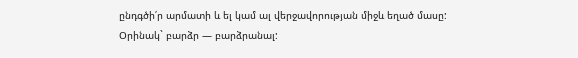ընդգծի՛ր արմատի և ել կամ ալ վերջավորության միջև եղած մասը:
Օրինակ` բարձր — բարձրանալ: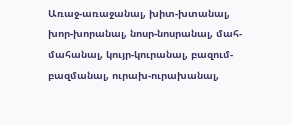Առաջ-առաջանալ, խիտ-խտանալ, խոր-խորանալ, նոսր-նոսրանալ, մահ-մահանալ, կույր-կուրանալ, բազում-բազմանալ, ուրախ-ուրախանալ,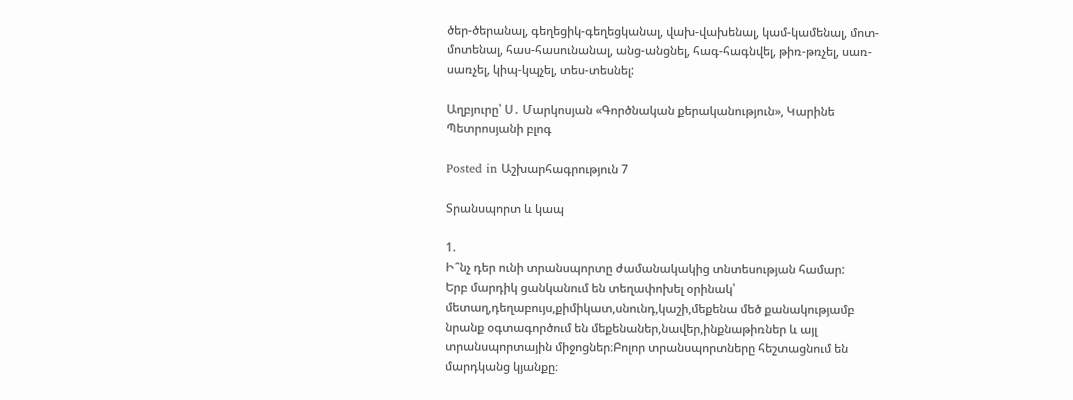ծեր-ծերանալ, գեղեցիկ-գեղեցկանալ, վախ-վախենալ, կամ-կամենալ, մոտ-մոտենալ, հաս-հասունանալ, անց-անցնել, հագ-հագնվել, թիռ-թռչել, սառ-սառչել, կիպ-կպչել, տես-տեսնել:

Աղբյուրը՝ Ս․ Մարկոսյան «Գործնական քերականություն», Կարինե Պետրոսյանի բլոգ

Posted in Աշխարհագրություն 7

Տրանսպորտ և կապ

1.
Ի՞նչ դեր ունի տրանսպորտը ժամանակակից տնտեսության համար:
Երբ մարդիկ ցանկանում են տեղափոխել օրինակ՝ մետաղ,դեղաբույս,քիմիկատ,սնունդ,կաշի,մեքենա մեծ քանակությամբ նրանք օգտագործում են մեքենաներ,նավեր,ինքնաթիռներ և այլ տրանսպորտային միջոցներ։Բոլոր տրանսպորտները հեշտացնում են մարդկանց կյանքը։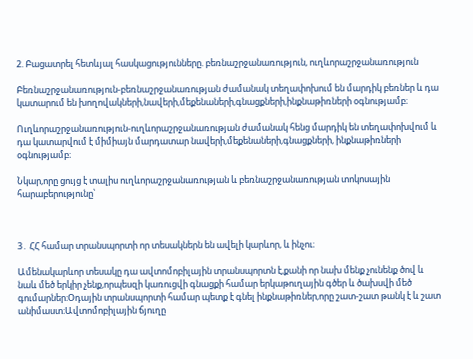2. Բացատրել հետևյալ հասկացությունները. բեռնաշրջանառություն, ուղևորաշրջանառություն

Բեռնաշրջանառություն-բեռնաշրջանառության ժամանակ տեղափոխում են մարդիկ բեռներ և դա կատարում են խողովակների,նավերի,մեքենաների,գնացքների,ինքնաթիռների օգնությամբ։

Ուղևորաշրջանառություն-ուղևորաշրջանառության ժամանակ հենց մարդիկ են տեղափոխվում և դա կատարվում է միմիայն մարդատար նավերի,մեքենաների,գնացքների, ինքնաթիռների օգնությամբ։

Նկար,որը ցույց է տալիս ուղևորաշրջանառության և բեռնաշրջանառության տոկոսային հարաբերությունը՝



3․ ՀՀ համար տրանսպորտի որ տեսակներն են ավելի կարևոր, և ինչու։

Ամենակարևոր տեսակը դա ավտոմոբիլային տրանսպորտն է,քանի որ նախ մենք չունենք ծով և նաև մեծ երկիր չենք,որպեսզի կառուցվի գնացքի համար երկաթուղային գծեր և ծախսվի մեծ գումարներ։Օդային տրանսպորտի համար պետք է գնել ինքնաթիռներ,որը շատ-շատ թանկ է և շատ անիմաստ։Ավտոմոբիլային ճյուղը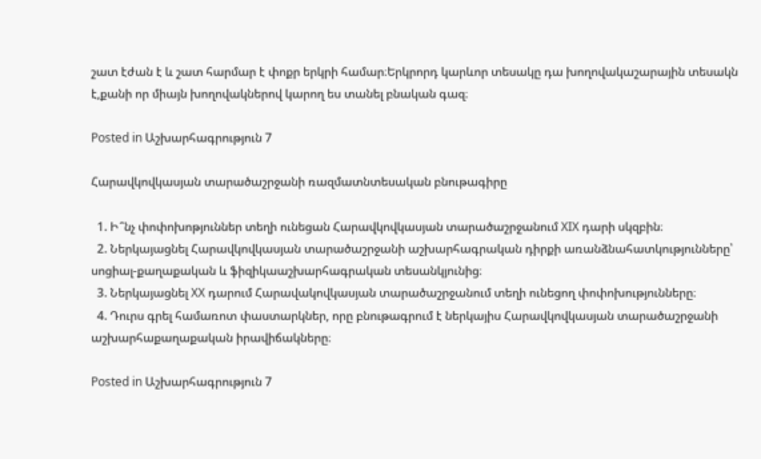շատ էժան է և շատ հարմար է փոքր երկրի համար։Երկրորդ կարևոր տեսակը դա խողովակաշարային տեսակն է,քանի որ միայն խողովակներով կարող ես տանել բնական գազ։

Posted in Աշխարհագրություն 7

Հարավկովկասյան տարածաշրջանի ռազմատնտեսական բնութագիրը

  1. Ի՞նչ փոփոխոթյուններ տեղի ունեցան Հարավկովկասյան տարածաշրջանում XIX դարի սկզբին։
  2. Ներկայացնել Հարավկովկասյան տարածաշրջանի աշխարհագրական դիրքի առանձնահատկությունները՝ սոցիալ-քաղաքական և ֆիզիկաաշխարհագրական տեսանկյունից։
  3. Ներկայացնել XX դարում Հարավակովկասյան տարածաշրջանում տեղի ունեցող փոփոխությունները։
  4. Դուրս գրել համառոտ փաստարկներ, որը բնութագրում է ներկայիս Հարավկովկասյան տարածաշրջանի աշխարհաքաղաքական իրավիճակները։

Posted in Աշխարհագրություն 7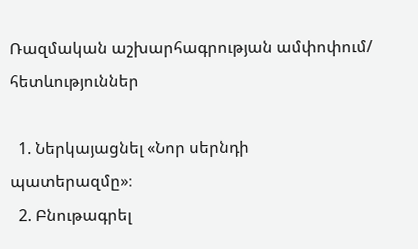Ռազմական աշխարհագրության ամփոփում/ հետևություններ

  1. Ներկայացնել «Նոր սերնդի պատերազմը»։
  2. Բնութագրել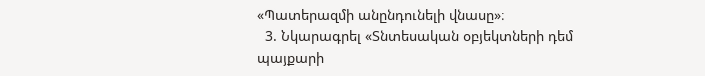«Պատերազմի անընդունելի վնասը»։
  3. Նկարագրել «Տնտեսական օբյեկտների դեմ պայքարի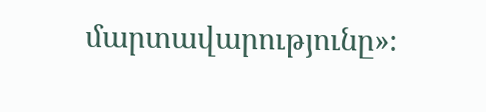մարտավարությունը»։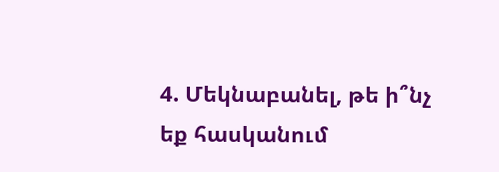4. Մեկնաբանել, թե ի՞նչ եք հասկանում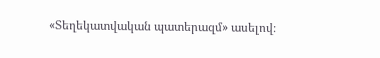«Տեղեկատվական պատերազմ» ասելով։